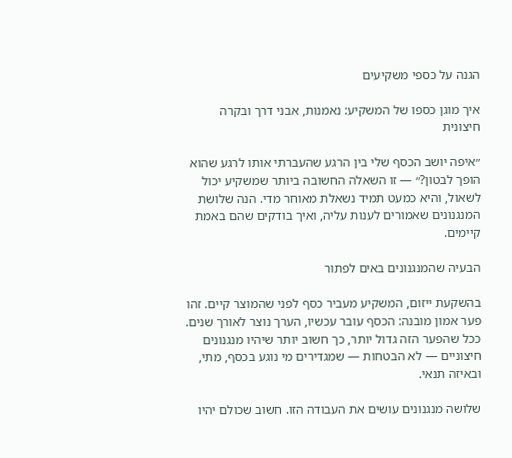הגנה על כספי משקיעים

איך מוגן כספו של המשקיע: נאמנות, אבני דרך ובקרה חיצונית

״איפה יושב הכסף שלי בין הרגע שהעברתי אותו לרגע שהוא הופך לבטון?״ — זו השאלה החשובה ביותר שמשקיע יכול לשאול, והיא כמעט תמיד נשאלת מאוחר מדי. הנה שלושת המנגנונים שאמורים לענות עליה, ואיך בודקים שהם באמת קיימים.

הבעיה שהמנגנונים באים לפתור

בהשקעת ייזום, המשקיע מעביר כסף לפני שהמוצר קיים. זהו פער אמון מובנה: הכסף עובר עכשיו, הערך נוצר לאורך שנים. ככל שהפער הזה גדול יותר, כך חשוב יותר שיהיו מנגנונים חיצוניים — לא הבטחות — שמגדירים מי נוגע בכסף, מתי, ובאיזה תנאי.

שלושה מנגנונים עושים את העבודה הזו. חשוב שכולם יהיו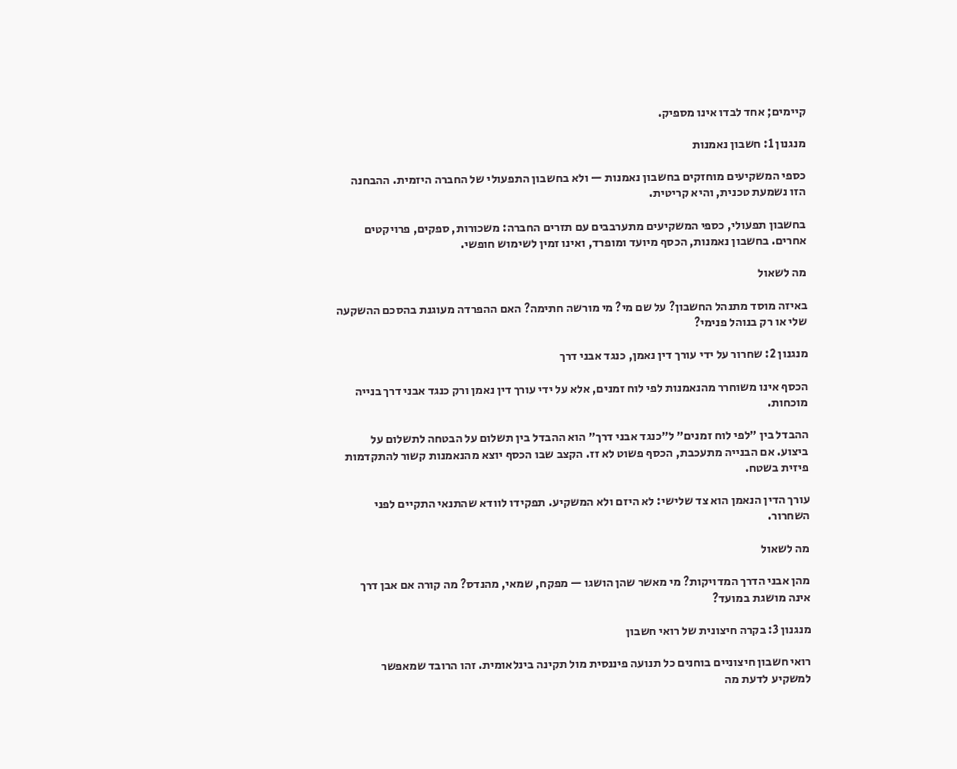קיימים; אחד לבדו אינו מספיק.

מנגנון 1: חשבון נאמנות

כספי המשקיעים מוחזקים בחשבון נאמנות — ולא בחשבון התפעולי של החברה היזמית. ההבחנה הזו נשמעת טכנית, והיא קריטית.

בחשבון תפעולי, כספי המשקיעים מתערבבים עם תזרים החברה: משכורות, ספקים, פרויקטים אחרים. בחשבון נאמנות, הכסף מיועד ומופרד, ואינו זמין לשימוש חופשי.

מה לשאול

באיזה מוסד מתנהל החשבון? על שם מי? מי מורשה חתימה? האם ההפרדה מעוגנת בהסכם ההשקעה שלי או רק בנוהל פנימי?

מנגנון 2: שחרור על ידי עורך דין נאמן, כנגד אבני דרך

הכסף אינו משוחרר מהנאמנות לפי לוח זמנים, אלא על ידי עורך דין נאמן ורק כנגד אבני דרך בנייה מוכחות.

ההבדל בין ״לפי לוח זמנים״ ל״כנגד אבני דרך״ הוא ההבדל בין תשלום על הבטחה לתשלום על ביצוע. אם הבנייה מתעכבת, הכסף פשוט לא זז. הקצב שבו הכסף יוצא מהנאמנות קשור להתקדמות פיזית בשטח.

עורך הדין הנאמן הוא צד שלישי: לא היזם ולא המשקיע. תפקידו לוודא שהתנאי התקיים לפני השחרור.

מה לשאול

מהן אבני הדרך המדויקות? מי מאשר שהן הושגו — מפקח, שמאי, מהנדס? מה קורה אם אבן דרך אינה מושגת במועד?

מנגנון 3: בקרה חיצונית של רואי חשבון

רואי חשבון חיצוניים בוחנים כל תנועה פיננסית מול תקינה בינלאומית. זהו הרובד שמאפשר למשקיע לדעת מה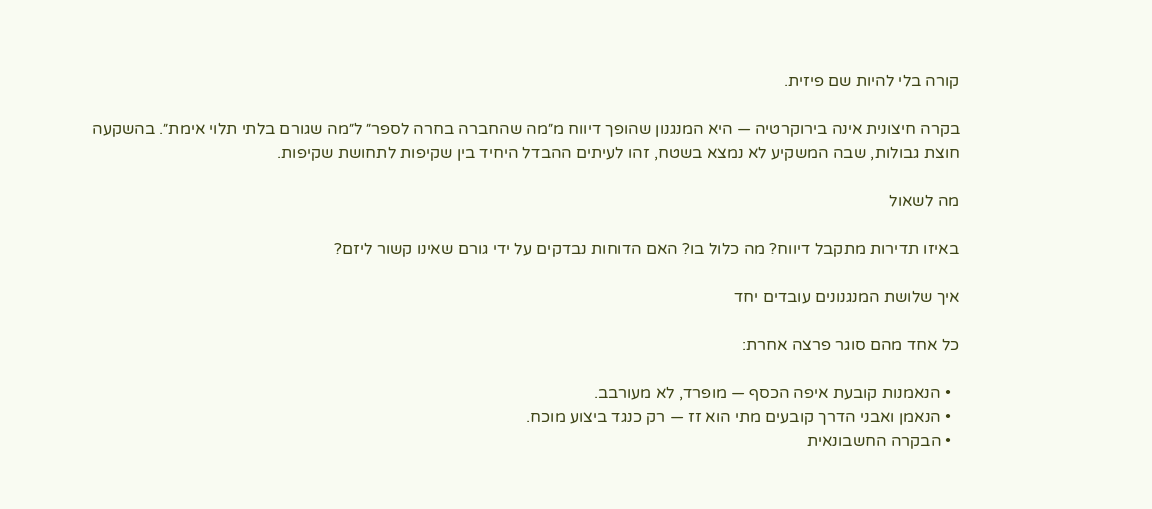קורה בלי להיות שם פיזית.

בקרה חיצונית אינה בירוקרטיה — היא המנגנון שהופך דיווח מ״מה שהחברה בחרה לספר״ ל״מה שגורם בלתי תלוי אימת״. בהשקעה חוצת גבולות, שבה המשקיע לא נמצא בשטח, זהו לעיתים ההבדל היחיד בין שקיפות לתחושת שקיפות.

מה לשאול

באיזו תדירות מתקבל דיווח? מה כלול בו? האם הדוחות נבדקים על ידי גורם שאינו קשור ליזם?

איך שלושת המנגנונים עובדים יחד

כל אחד מהם סוגר פרצה אחרת:

  • הנאמנות קובעת איפה הכסף — מופרד, לא מעורבב.
  • הנאמן ואבני הדרך קובעים מתי הוא זז — רק כנגד ביצוע מוכח.
  • הבקרה החשבונאית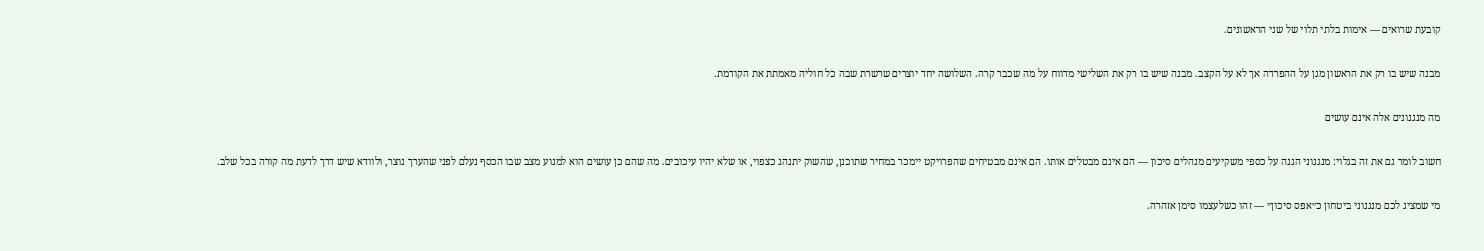קובעת שרואים — אימות בלתי תלוי של שני הראשונים.

מבנה שיש בו רק את הראשון מגן על ההפרדה אך לא על הקצב. מבנה שיש בו רק את השלישי מדווח על מה שכבר קרה. השלושה יחד יוצרים שרשרת שבה כל חוליה מאמתת את הקודמת.

מה מנגנונים אלה אינם עושים

חשוב לומר גם את זה בגלוי: מנגנוני הגנה על כספי משקיעים מנהלים סיכון — הם אינם מבטלים אותו. הם אינם מבטיחים שהפרויקט יימכר במחיר שתוכנן, שהשוק יתנהג כצפוי, או שלא יהיו עיכובים. מה שהם כן עושים הוא למנוע מצב שבו הכסף נעלם לפני שהערך נוצר, ולוודא שיש דרך לדעת מה קורה בכל שלב.

מי שמציג לכם מנגנוני ביטחון כ״אפס סיכון״ — זהו כשלעצמו סימן אזהרה.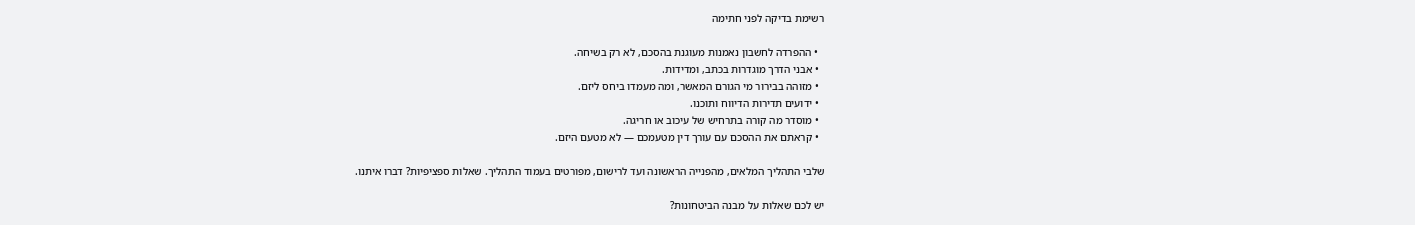רשימת בדיקה לפני חתימה

  • ההפרדה לחשבון נאמנות מעוגנת בהסכם, לא רק בשיחה.
  • אבני הדרך מוגדרות בכתב, ומדידות.
  • מזוהה בבירור מי הגורם המאשר, ומה מעמדו ביחס ליזם.
  • ידועים תדירות הדיווח ותוכנו.
  • מוסדר מה קורה בתרחיש של עיכוב או חריגה.
  • קראתם את ההסכם עם עורך דין מטעמכם — לא מטעם היזם.

שלבי התהליך המלאים, מהפנייה הראשונה ועד לרישום, מפורטים בעמוד התהליך. שאלות ספציפיות? דברו איתנו.

יש לכם שאלות על מבנה הביטחונות?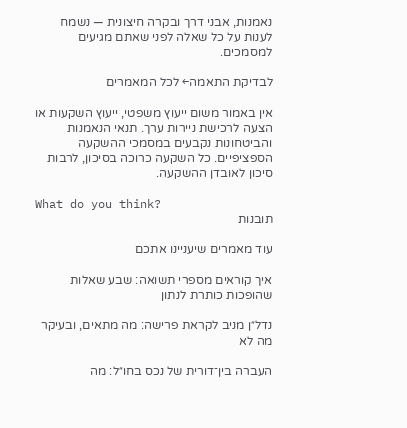נאמנות, אבני דרך ובקרה חיצונית — נשמח לענות על כל שאלה לפני שאתם מגיעים למסמכים.

לבדיקת התאמה← לכל המאמרים

אין באמור משום ייעוץ משפטי, ייעוץ השקעות או הצעה לרכישת ניירות ערך. תנאי הנאמנות והביטחונות נקבעים במסמכי ההשקעה הספציפיים. כל השקעה כרוכה בסיכון, לרבות סיכון לאובדן ההשקעה.

What do you think?
תובנות

עוד מאמרים שיעניינו אתכם

איך קוראים מספרי תשואה: שבע שאלות שהופכות כותרת לנתון

נדל״ן מניב לקראת פרישה: מה מתאים, ובעיקר מה לא

העברה בין־דורית של נכס בחו״ל: מה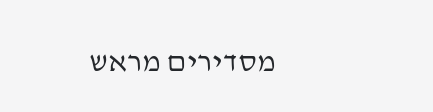מסדירים מראש